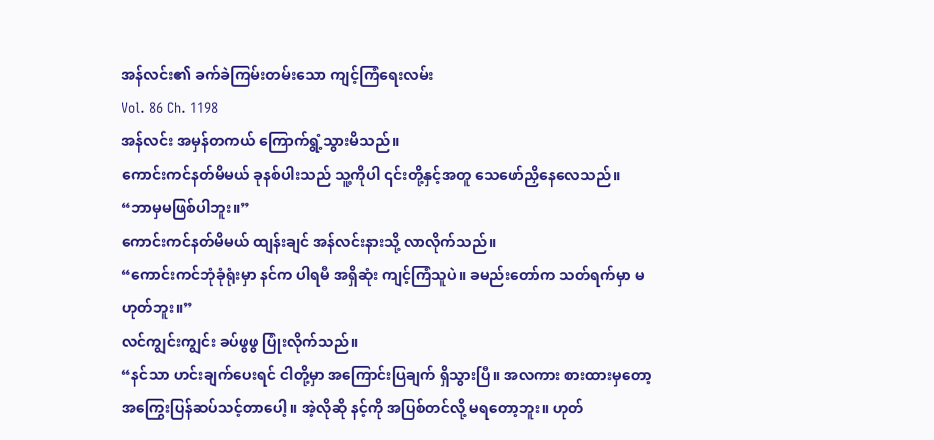အန်လင်း၏ ခက်ခဲကြမ်းတမ်းသော ကျင့်ကြံရေးလမ်း
Vol. 86 Ch. 1198
အန်လင်း အမှန်တကယ် ကြောက်ရွံ့သွားမိသည်။
ကောင်းကင်နတ်မိမယ် ခုနစ်ပါးသည် သူ့ကိုပါ ၎င်းတို့နှင့်အတူ သေဖော်ညှိနေလေသည်။
“ဘာမှမဖြစ်ပါဘူး။”
ကောင်းကင်နတ်မိမယ် ထျန်းချင် အန်လင်းနားသို့ လာလိုက်သည်။
“ကောင်းကင်ဘုံခုံရုံးမှာ နင်က ပါရမီ အရှိဆုံး ကျင့်ကြံသူပဲ။ ခမည်းတော်က သတ်ရက်မှာ မဟုတ်ဘူး။”
လင်ကျွင်းကျွင်း ခပ်ဖွဖွ ပြုံးလိုက်သည်။
“နင်သာ ဟင်းချက်ပေးရင် ငါတို့မှာ အကြောင်းပြချက် ရှိသွားပြီ။ အလကား စားထားမှတော့ အကြွေးပြန်ဆပ်သင့်တာပေါ့။ အဲ့လိုဆို နင့်ကို အပြစ်တင်လို့ မရတော့ဘူး။ ဟုတ်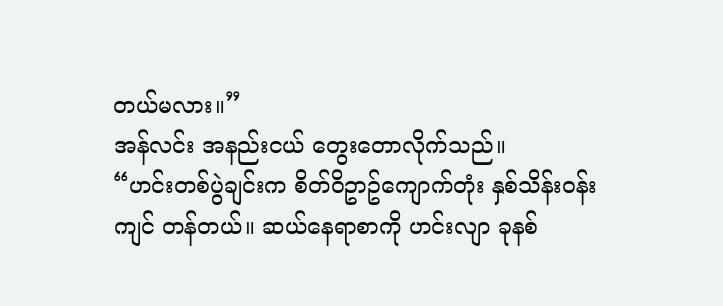တယ်မလား။”
အန်လင်း အနည်းငယ် တွေးတောလိုက်သည်။
“ဟင်းတစ်ပွဲချင်းက စိတ်ဝိဥာဥ်ကျောက်တုံး နှစ်သိန်းဝန်းကျင် တန်တယ်။ ဆယ်နေရာစာကို ဟင်းလျာ ခုနစ်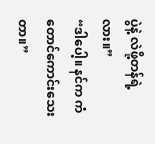ပွဲနဲ့ လဲဖို့တန်ရဲ့လား။”
“ဒါပေါ့။ နင်က ကံတောင်ကောင်းသေးတာ။”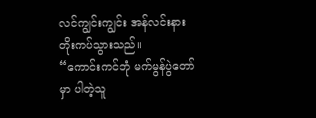လင်ကျွင်းကျွင်း အန်လင်းနား တိုးကပ်သွားသည်။
“ကောင်းကင်ဘုံ မက်မွန်ပွဲတော်မှာ ပါတဲ့သူ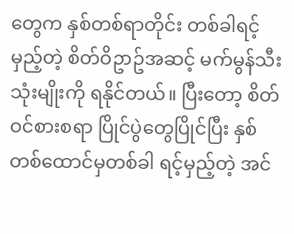တွေက နှစ်တစ်ရာတိုင်း တစ်ခါရင့်မှည့်တဲ့ စိတ်ဝိဥာဥ်အဆင့် မက်မွန်သီး သုံးမျိုးကို ရနိုင်တယ်။ ပြီးတော့ စိတ်ဝင်စားစရာ ပြိုင်ပွဲတွေပြိုင်ပြီး နှစ်တစ်ထောင်မှတစ်ခါ ရင့်မှည့်တဲ့ အင်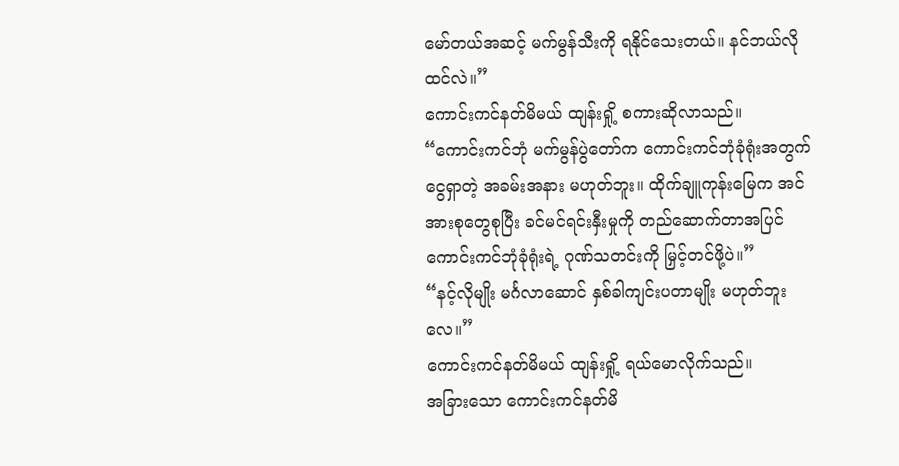မော်တယ်အဆင့် မက်မွန်သီးကို ရနိုင်သေးတယ်။ နင်ဘယ်လိုထင်လဲ။”
ကောင်းကင်နတ်မိမယ် ထျန်းရှို့ စကားဆိုလာသည်။
“ကောင်းကင်ဘုံ မက်မွန်ပွဲတော်က ကောင်းကင်ဘုံခုံရုံးအတွက် ငွေရှာတဲ့ အခမ်းအနား မဟုတ်ဘူး။ ထိုက်ချူကုန်းမြေက အင်အားစုတွေစုပြီး ခင်မင်ရင်းနှီးမှုကို တည်ဆောက်တာအပြင် ကောင်းကင်ဘုံခုံရုံးရဲ့ ဂုဏ်သတင်းကို မြှင့်တင်ဖို့ပဲ။”
“နင့်လိုမျိုး မင်္ဂလာဆောင် နှစ်ခါကျင်းပတာမျိုး မဟုတ်ဘူးလေ။”
ကောင်းကင်နတ်မိမယ် ထျန်းရှို့ ရယ်မောလိုက်သည်။
အခြားသော ကောင်းကင်နတ်မိ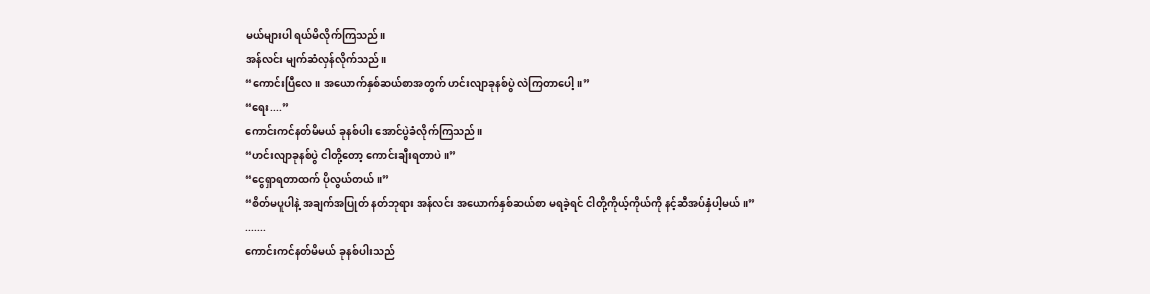မယ်များပါ ရယ်မိလိုက်ကြသည်။
အန်လင်း မျက်ဆံလှန်လိုက်သည်။
“ကောင်းပြီလေ။ အယောက်နှစ်ဆယ်စာအတွက် ဟင်းလျာခုနစ်ပွဲ လဲကြတာပေါ့။”
“ရေး....”
ကောင်းကင်နတ်မိမယ် ခုနစ်ပါး အောင်ပွဲခံလိုက်ကြသည်။
“ဟင်းလျာခုနစ်ပွဲ ငါတို့တော့ ကောင်းချီးရတာပဲ။”
“ငွေရှာရတာထက် ပိုလွယ်တယ်။”
“စိတ်မပူပါနဲ့ အချက်အပြုတ် နတ်ဘုရား အန်လင်း အယောက်နှစ်ဆယ်စာ မရခဲ့ရင် ငါတို့ကိုယ့်ကိုယ်ကို နင့်ဆီအပ်နှံပါ့မယ်။”
.......
ကောင်းကင်နတ်မိမယ် ခုနစ်ပါးသည်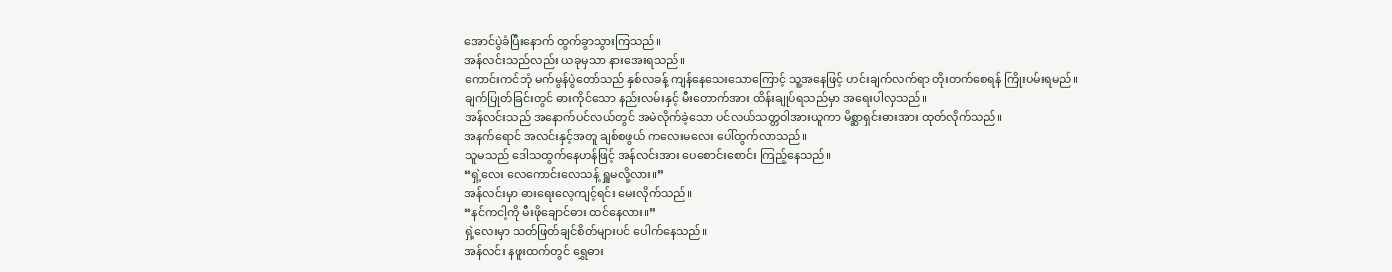အောင်ပွဲခံပြီးနောက် ထွက်ခွာသွားကြသည်။
အန်လင်းသည်လည်း ယခုမှသာ နားအေးရသည်။
ကောင်းကင်ဘုံ မက်မွန်ပွဲတော်သည် နှစ်လခန့် ကျန်နေသေးသောကြောင့် သူ့အနေဖြင့် ဟင်းချက်လက်ရာ တိုးတက်စေရန် ကြိုးပမ်းရမည်။
ချက်ပြုတ်ခြင်းတွင် ဓားကိုင်သော နည်းလမ်းနှင့် မီးတောက်အား ထိန်းချုပ်ရသည်မှာ အရေးပါလှသည်။
အန်လင်းသည် အနောက်ပင်လယ်တွင် အမဲလိုက်ခဲ့သော ပင်လယ်သတ္တဝါအားယူကာ မိစ္ဆာရှင်းဓားအား ထုတ်လိုက်သည်။
အနက်ရောင် အလင်းနှင့်အတူ ချစ်စဖွယ် ကလေးမလေး ပေါ်ထွက်လာသည်။
သူမသည် ဒေါသထွက်နေဟန်ဖြင့် အန်လင်းအား ပေစောင်းစောင်း ကြည့်နေသည်။
“ရှဲ့လေး လေကောင်းလေသန့် ရှူမလို့လား။”
အန်လင်းမှာ ဓားရေးလေ့ကျင့်ရင်း မေးလိုက်သည်။
“နင်ကငါ့ကို မီးဖိုချောင်ဓား ထင်နေလား။”
ရှဲ့လေးမှာ သတ်ဖြတ်ချင်စိတ်များပင် ပေါက်နေသည်။
အန်လင်း နဖူးထက်တွင် ရွှေဓား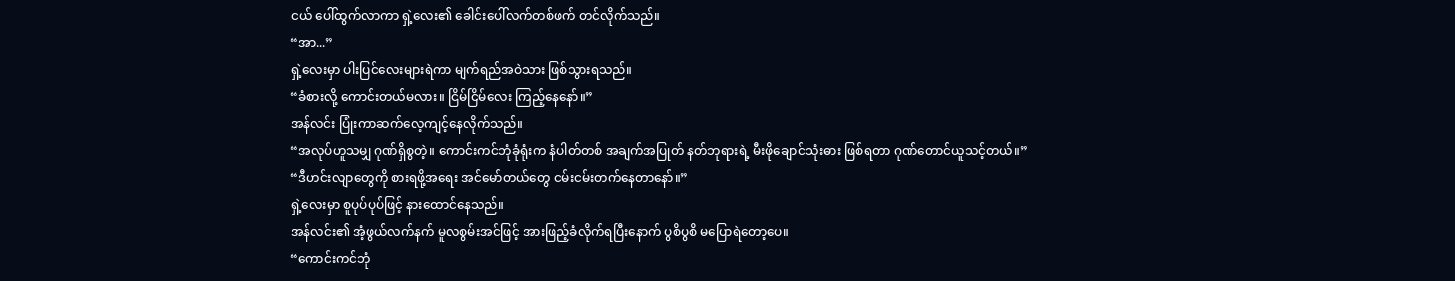ငယ် ပေါ်ထွက်လာကာ ရှဲ့လေး၏ ခေါင်းပေါ်လက်တစ်ဖက် တင်လိုက်သည်။
“အာ...”
ရှဲ့လေးမှာ ပါးပြင်လေးများရဲကာ မျက်ရည်အဝဲသား ဖြစ်သွားရသည်။
“ခံစားလို့ ကောင်းတယ်မလား။ ငြိမ်ငြိမ်လေး ကြည့်နေနော်။”
အန်လင်း ပြုံးကာဆက်လေ့ကျင့်နေလိုက်သည်။
“အလုပ်ဟူသမျှ ဂုဏ်ရှိစွတဲ့။ ကောင်းကင်ဘုံခုံရုံးက နံပါတ်တစ် အချက်အပြုတ် နတ်ဘုရားရဲ့ မီးဖိုချောင်သုံးဓား ဖြစ်ရတာ ဂုဏ်တောင်ယူသင့်တယ်။”
“ဒီဟင်းလျာတွေကို စားရဖို့အရေး အင်မော်တယ်တွေ ငမ်းငမ်းတက်နေတာနော်။”
ရှဲ့လေးမှာ စူပုပ်ပုပ်ဖြင့် နားထောင်နေသည်။
အန်လင်း၏ အံ့ဖွယ်လက်နက် မူလစွမ်းအင်ဖြင့် အားဖြည့်ခံလိုက်ရပြီးနောက် ပွစိပွစိ မပြောရဲတော့ပေ။
“ကောင်းကင်ဘုံ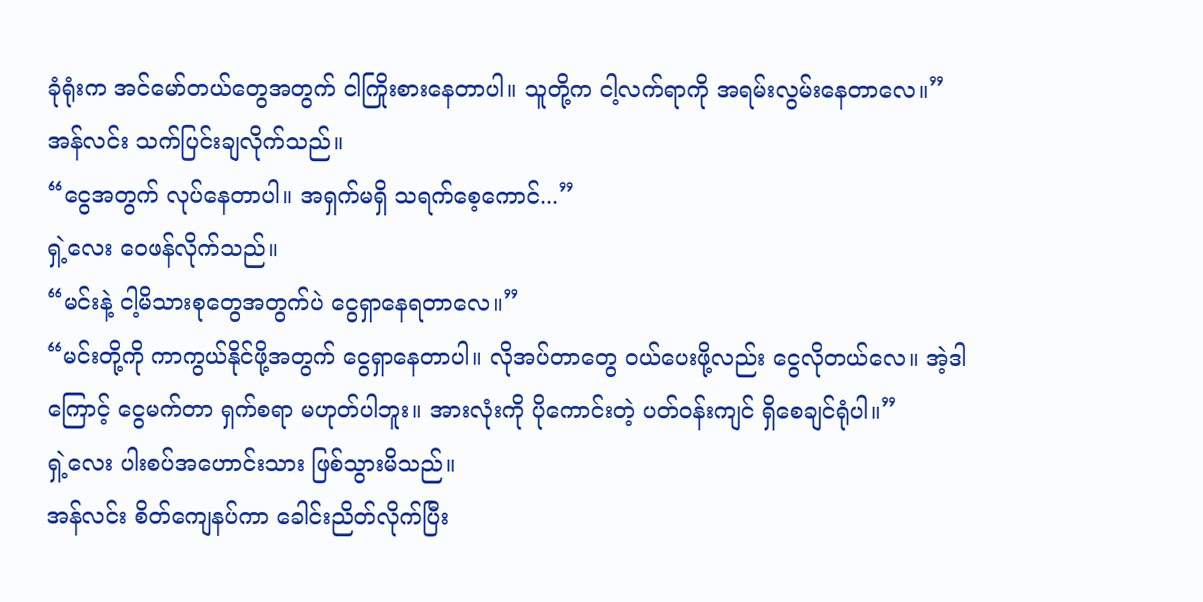ခုံရုံးက အင်မော်တယ်တွေအတွက် ငါကြိုးစားနေတာပါ။ သူတို့က ငါ့လက်ရာကို အရမ်းလွမ်းနေတာလေ။”
အန်လင်း သက်ပြင်းချလိုက်သည်။
“ငွေအတွက် လုပ်နေတာပါ။ အရှက်မရှိ သရက်စေ့ကောင်...”
ရှဲ့လေး ဝေဖန်လိုက်သည်။
“မင်းနဲ့ ငါ့မိသားစုတွေအတွက်ပဲ ငွေရှာနေရတာလေ။”
“မင်းတို့ကို ကာကွယ်နိုင်ဖို့အတွက် ငွေရှာနေတာပါ။ လိုအပ်တာတွေ ဝယ်ပေးဖို့လည်း ငွေလိုတယ်လေ။ အဲ့ဒါကြောင့် ငွေမက်တာ ရှက်စရာ မဟုတ်ပါဘူး။ အားလုံးကို ပိုကောင်းတဲ့ ပတ်ဝန်းကျင် ရှိစေချင်ရုံပါ။”
ရှဲ့လေး ပါးစပ်အဟောင်းသား ဖြစ်သွားမိသည်။
အန်လင်း စိတ်ကျေနပ်ကာ ခေါင်းညိတ်လိုက်ပြီး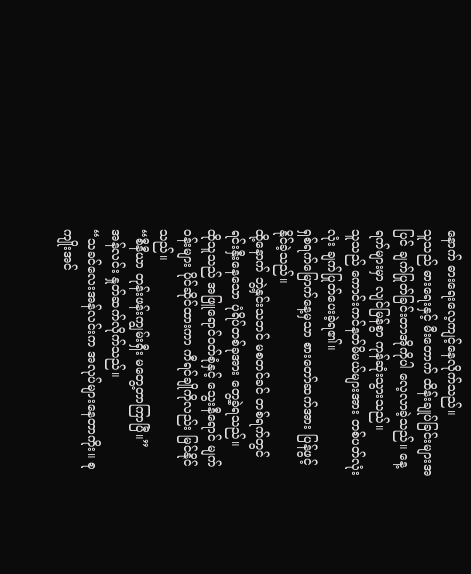နောက် ဓားရေးလေ့ကျင့်နေလိုက်သည်။
သူသည် ဓားရေးနှင့် မီးတောက် ထိန်းချုပ်ခြင်းများအပြင် ချက်ပြုတ်ခြင်းတာအိုကိုပါ လေ့လာခဲ့သည်။ နေ့ရက်များမှာ လျင်မြန်စွာ ကုန်ဆုံးသွားသည်။
သူသည် ကောင်းကင်နတ်မိမယ်များအား တစ်ပတ်လုံးလုံး ချက်ပြုတ်ပေးခဲ့ရ၏။
ရှစ်ရက်မြောက်နေ့မှသာ စားတော်ဆက်အား ပြန်ဖွင့်နိုင်ခဲ့သည်။
ထို့နောက် ဘွဲ့နှင်းသဘင် မစတင်ခင် တစ်ရက်တွင် ရင်းနှီးနေသော ပုံရိပ်တစ်ခုအား တွေ့ခဲ့ရသည်။
ထိုသူသည် အဖြူရောင်ဝတ်စုံနှင့် သွေးနီရောင် မျက်ဝန်းများ ပိုင်ဆိုင်ထားကာ ကီရင်ချိုကိုလည်း မြင်နိုင်သည်။
“စီနီယာ တုန်းဖန်းကျွမ်းရှီး မတွေ့တာကြာပြီ။”
အန်လင်း နှုတ်ဆက်လိုက်သည်။
“သခင်လေးအန်လင်းက အလုပ်များနေတာကိုး။ စုကျိုးအင်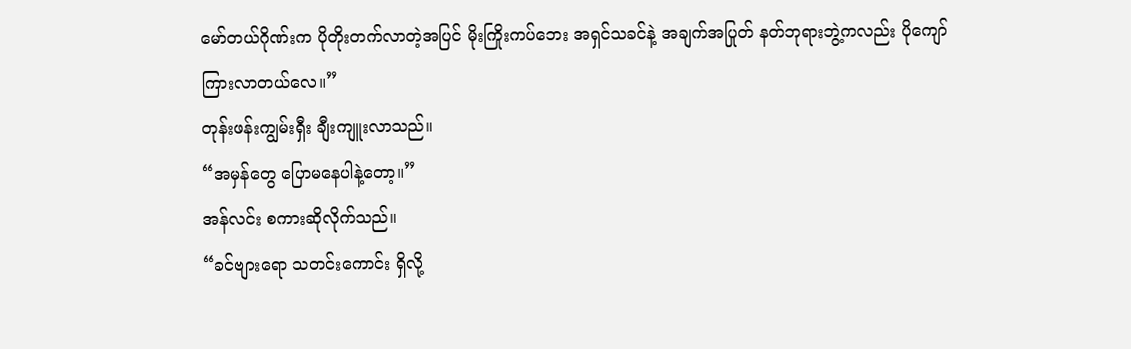မော်တယ်ဂိုဏ်းက ပိုတိုးတက်လာတဲ့အပြင် မိုးကြိုးကပ်ဘေး အရှင်သခင်နဲ့ အချက်အပြုတ် နတ်ဘုရားဘွဲ့ကလည်း ပိုကျော်ကြားလာတယ်လေ။”
တုန်းဖန်းကျွမ်းရှီး ချီးကျူးလာသည်။
“အမှန်တွေ ပြောမနေပါနဲ့တော့။”
အန်လင်း စကားဆိုလိုက်သည်။
“ခင်ဗျားရော သတင်းကောင်း ရှိလို့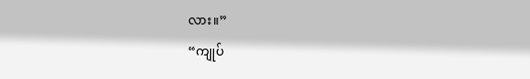လား။”
“ကျုပ်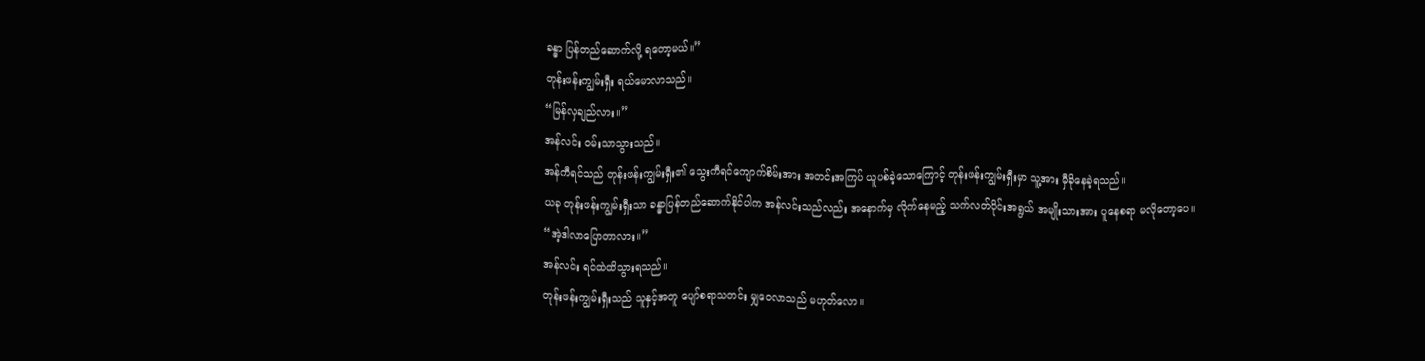ခန္ဓာ ပြန်တည်ဆောက်လို့ ရတော့မယ်။”
တုန်းဖန်းကျွမ်းရှီး ရယ်မောလာသည်။
“မြန်လှချည်လား။”
အန်လင်း ဝမ်းသာသွားသည်။
အန်ကီရင်သည် တုန်းဖန်းကျွမ်းရှီး၏ သွေးကီရင်ကျောက်စိမ်းအား အတင်းအကြပ် ယူပစ်ခဲ့သောကြောင့် တုန်းဖန်းကျွမ်းရှီးမှာ သူ့အား မှီခိုနေခဲ့ရသည်။
ယခု တုန်းဖန်းကျွမ်းရှီးသာ ခန္ဓာပြန်တည်ဆောက်နိုင်ပါက အန်လင်းသည်လည်း အနောက်မှ လိုက်နေမည့် သက်လတ်ပိုင်းအရွယ် အမျိုးသားအား ပူနေစရာ မလိုတော့ပေ။
“အဲ့ဒါလာပြောတာလား။”
အန်လင်း ရင်ထဲထိသွားရသည်။
တုန်းဖန်းကျွမ်းရှီးသည် သူနှင့်အတူ ပျော်စရာသတင်း မျှဝေလာသည် မဟုတ်လော။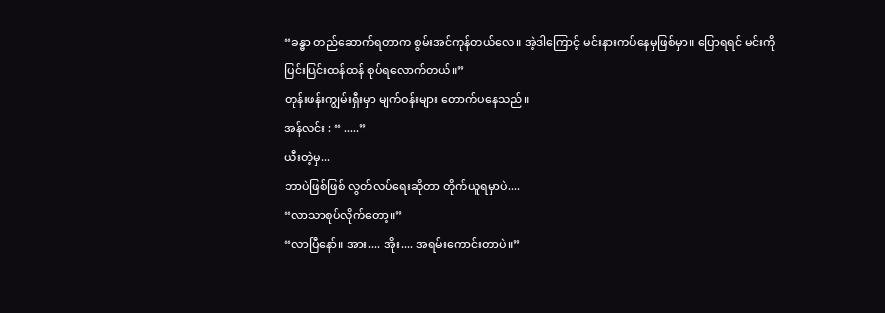“ခန္ဓာ တည်ဆောက်ရတာက စွမ်းအင်ကုန်တယ်လေ။ အဲ့ဒါကြောင့် မင်းနားကပ်နေမှဖြစ်မှာ။ ပြောရရင် မင်းကို ပြင်းပြင်းထန်ထန် စုပ်ရလောက်တယ်။”
တုန်းဖန်းကျွမ်းရှီးမှာ မျက်ဝန်းများ တောက်ပနေသည်။
အန်လင်း : “ .....”
ယီးတဲ့မှ...
ဘာပဲဖြစ်ဖြစ် လွတ်လပ်ရေးဆိုတာ တိုက်ယူရမှာပဲ....
“လာသာစုပ်လိုက်တော့။”
“လာပြီနော်။ အား.... အိုး.... အရမ်းကောင်းတာပဲ။”